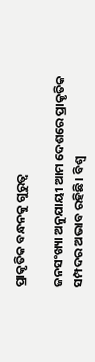ପ୍ରାକୃତିକ ବନ୍ଧନକୁ ଗୁରୁତ୍ୱ

ଜନସଂଖ୍ୟା ଅନୁଯାୟୀ ଆମ ଦେଶରେ ପ୍ରାକୃତିକ ସମ୍ପଦର ଅଭାବ ରହିଛି। ବିଶ୍ବ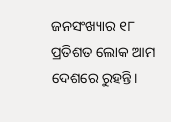ଜନସଂଖ୍ୟାର ୧୮ ପ୍ରତିଶତ ଲୋକ ଆମ ଦେଶରେ ରୁହନ୍ତି।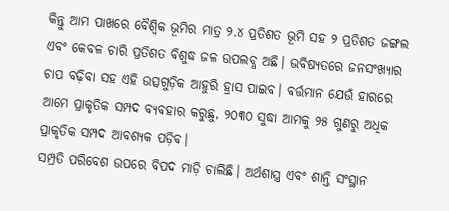କିନ୍ତୁ ଆମ ପାଖରେ ବୈଶ୍ବିକ ଭୂମିର ମାତ୍ର ୨.୪ ପ୍ରତିଶତ ଭୂମି ସହ ୨ ପ୍ରତିଶତ ଜଙ୍ଗଲ ଏବଂ କେବଳ ଚାରି ପ୍ରତିଶତ ବିଶୁଦ୍ଧ ଜଳ ଉପଲବ୍ଧ ଅଛି। ଭବିଷ୍ୟତରେ ଜନସଂଖ୍ୟାର ଚାପ ବଢ଼ିବା ସହ ଏହି ଉତ୍ସଗୁଡ଼ିକ ଆହୁରି ହ୍ରାସ ପାଇବ। ବର୍ତ୍ତମାନ ଯେଉଁ ହାରରେ ଆମେ ପ୍ରାକୃତିକ ସମ୍ପଦ ବ୍ୟବହାର କରୁଛୁ, ୨୦୩୦ ସୁଦ୍ଧା ଆମକୁ ୨୫ ଗୁଣରୁ ଅଧିକ ପ୍ରାକୃତିକ ସମ୍ପଦ ଆବଶ୍ୟକ ପଡ଼ିବ।
ସମ୍ପ୍ରତି ପରିବେଶ ଉପରେ ବିପଦ ମାଡ଼ି ଚାଲିଛି। ଅର୍ଥଶାସ୍ତ୍ର ଏବଂ ଶାନ୍ତି ସଂସ୍ଥାନ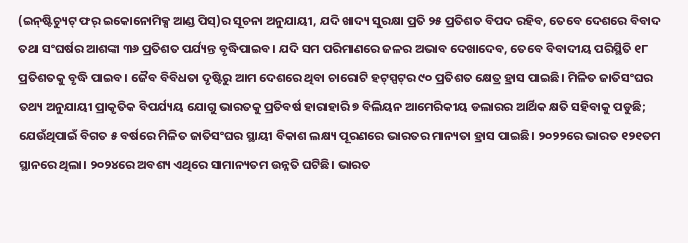(ଇନ୍‌ଷ୍ଟିଚ୍ୟୁଟ୍‌ ଫର୍‌ ଇକୋନୋମିକ୍ସ ଆଣ୍ଡ ପିସ୍‌)ର ସୂଚନା ଅନୁଯାୟୀ, ଯଦି ଖାଦ୍ୟ ସୁରକ୍ଷା ପ୍ରତି ୨୫ ପ୍ରତିଶତ ବିପଦ ରହିବ, ତେବେ ଦେଶରେ ବିବାଦ ତଥା ସଂଘର୍ଷର ଆଶଙ୍କା ୩୬ ପ୍ରତିଶତ ପର୍ଯ୍ୟନ୍ତ ବୃଦ୍ଧିପାଇବ। ଯଦି ସମ ପରିମାଣରେ ଜଳର ଅଭାବ ଦେଖାଦେବ, ତେବେ ବିବାଦୀୟ ପରିସ୍ଥିତି ୧୮ ପ୍ରତିଶତକୁ ବୃଦ୍ଧି ପାଇବ। ଜୈବ ବିବିଧତା ଦୃଷ୍ଟିରୁ ଆମ ଦେଶରେ ଥିବା ଚାରୋଟି ହଟ୍‌ସ୍ପଟ୍‌ର ୯୦ ପ୍ରତିଶତ କ୍ଷେତ୍ର ହ୍ରାସ ପାଇଛି। ମିଳିତ ଜାତିସଂଘର ତଥ୍ୟ ଅନୁଯାୟୀ ପ୍ରାକୃତିକ ବିପର୍ଯ୍ୟୟ ଯୋଗୁ ଭାରତକୁ ପ୍ରତିବର୍ଷ ହାରାହାରି ୭ ବିଲିୟନ ଆମେରିକୀୟ ଡଲାରର ଆର୍ଥିକ କ୍ଷତି ସହିବାକୁ ପଡୁଛି; ଯେଉଁଥିପାଇଁ ବିଗତ ୫ ବର୍ଷରେ ମିଳିତ ଜାତିସଂଘର ସ୍ଥାୟୀ ବିକାଶ ଲକ୍ଷ୍ୟ ପୂରଣରେ ଭାରତର ମାନ୍ୟତା ହ୍ରାସ ପାଇଛି। ୨୦୨୨ରେ ଭାରତ ୧୨୧ତମ ସ୍ଥାନରେ ଥିଲା। ୨୦୨୪ରେ ଅବଶ୍ୟ ଏଥିରେ ସାମାନ୍ୟତମ ଉନ୍ନତି ଘଟିଛି। ଭାରତ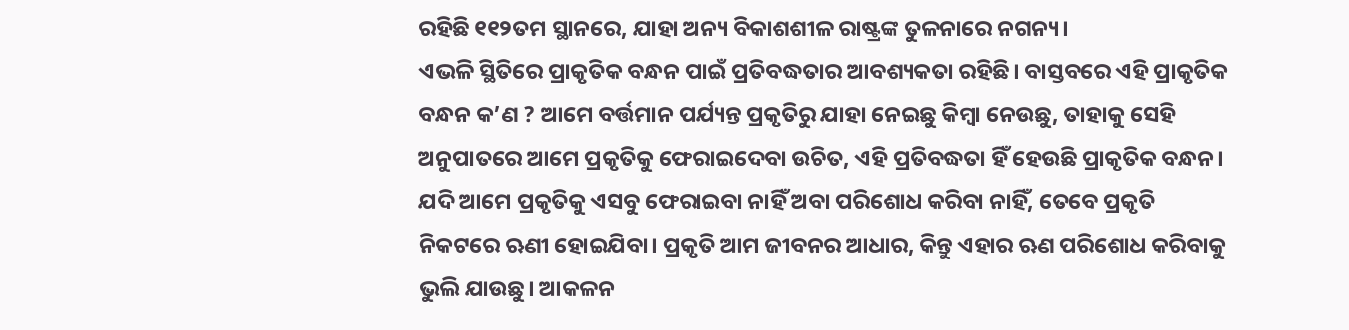ରହିଛି ୧୧୨ତମ ସ୍ଥାନରେ, ଯାହା ଅନ୍ୟ ବିକାଶଶୀଳ ରାଷ୍ଟ୍ରଙ୍କ ତୁଳନାରେ ନଗନ୍ୟ।
ଏଭଳି ସ୍ଥିତିରେ ପ୍ରାକୃତିକ ବନ୍ଧନ ପାଇଁ ପ୍ରତିବଦ୍ଧତାର ଆବଶ୍ୟକତା ରହିଛି। ବାସ୍ତବରେ ଏହି ପ୍ରାକୃତିକ ବନ୍ଧନ କ’ଣ ? ଆମେ ବର୍ତ୍ତମାନ ପର୍ଯ୍ୟନ୍ତ ପ୍ରକୃତିରୁ ଯାହା ନେଇଛୁ କିମ୍ବା ନେଉଛୁ, ତାହାକୁ ସେହି ଅନୁପାତରେ ଆମେ ପ୍ରକୃତିକୁ ଫେରାଇଦେବା ଉଚିତ, ଏହି ପ୍ରତିବଦ୍ଧତା ହିଁ ହେଉଛି ପ୍ରାକୃତିକ ବନ୍ଧନ। ଯଦି ଆମେ ପ୍ରକୃତିକୁ ଏସବୁ ଫେରାଇବା ନାହିଁ ଅବା ପରିଶୋଧ କରିବା ନାହିଁ, ତେବେ ପ୍ରକୃତି ନିକଟରେ ଋଣୀ ହୋଇଯିବା। ପ୍ରକୃତି ଆମ ଜୀବନର ଆଧାର, କିନ୍ତୁ ଏହାର ଋଣ ପରିଶୋଧ କରିବାକୁ ଭୁଲି ଯାଉଛୁ। ଆକଳନ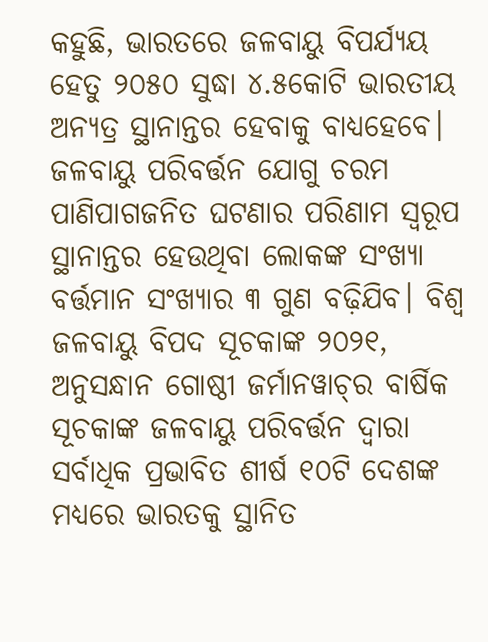କହୁଛି, ଭାରତରେ ଜଳବାୟୁ ବିପର୍ଯ୍ୟୟ ହେତୁ ୨୦୫୦ ସୁଦ୍ଧା ୪.୫କୋଟି ଭାରତୀୟ ଅନ୍ୟତ୍ର ସ୍ଥାନାନ୍ତର ହେବାକୁ ବାଧ୍ୟହେବେ। ଜଳବାୟୁ ପରିବର୍ତ୍ତନ ଯୋଗୁ ଚରମ ପାଣିପାଗଜନିତ ଘଟଣାର ପରିଣାମ ସ୍ବରୂପ ସ୍ଥାନାନ୍ତର ହେଉଥିବା ଲୋକଙ୍କ ସଂଖ୍ୟା ବର୍ତ୍ତମାନ ସଂଖ୍ୟାର ୩ ଗୁଣ ବଢ଼ିଯିବ। ବିଶ୍ୱ ଜଳବାୟୁ ବିପଦ ସୂଚକାଙ୍କ ୨୦୨୧, ଅନୁସନ୍ଧାନ ଗୋଷ୍ଠୀ ଜର୍ମାନୱାଚ୍‌ର ବାର୍ଷିକ ସୂଚକାଙ୍କ ଜଳବାୟୁ ପରିବର୍ତ୍ତନ ଦ୍ୱାରା ସର୍ବାଧିକ ପ୍ରଭାବିତ ଶୀର୍ଷ ୧୦ଟି ଦେଶଙ୍କ ମଧ୍ୟରେ ଭାରତକୁ ସ୍ଥାନିତ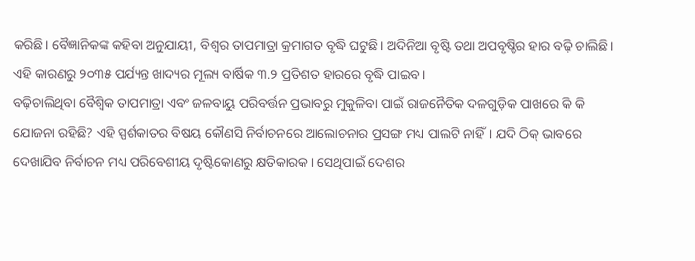କରିଛି। ବୈଜ୍ଞାନିକଙ୍କ କହିବା ଅନୁଯାୟୀ, ବିଶ୍ବର ତାପମାତ୍ରା କ୍ରମାଗତ ବୃଦ୍ଧି ଘଟୁଛି। ଅଦିନିଆ ବୃଷ୍ଟି ତଥା ଅପବୃଷ୍ଚିର ହାର ବଢ଼ି ଚାଲିଛି। ଏହି କାରଣରୁ ୨୦୩୫ ପର୍ଯ୍ୟନ୍ତ ଖାଦ୍ୟର ମୂଲ୍ୟ ବାର୍ଷିକ ୩.୨ ପ୍ରତିଶତ ହାରରେ ବୃଦ୍ଧି ପାଇବ।
ବଢ଼ିଚାଲିଥିବା ବୈଶ୍ବିକ ତାପମାତ୍ରା ଏବଂ ଜଳବାୟୁ ପରିବର୍ତ୍ତନ ପ୍ରଭାବରୁ ମୁକୁଳିବା ପାଇଁ ରାଜନୈତିକ ଦଳଗୁଡ଼ିକ ପାଖରେ କି କି ଯୋଜନା ରହିଛି? ଏହି ସ୍ପର୍ଶକାତର ବିଷୟ କୌଣସି ନିର୍ବାଚନରେ ଆଲୋଚନାର ପ୍ରସଙ୍ଗ ମଧ୍ୟ ପାଲଟି ନାହିଁ। ଯଦି ଠିକ୍‌ ଭାବରେ ଦେଖାଯିବ ନିର୍ବାଚନ ମଧ୍ୟ ପରିବେଶୀୟ ଦୃଷ୍ଟିକୋଣରୁ କ୍ଷତିକାରକ। ସେଥିପାଇଁ ଦେଶର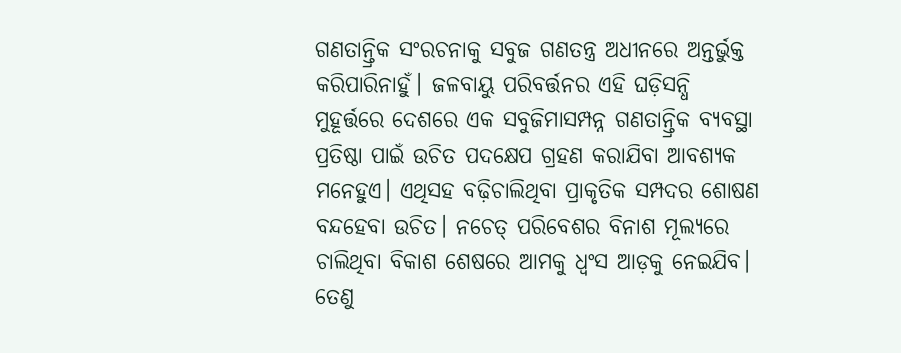ଗଣତାନ୍ତ୍ରିକ ସଂରଚନାକୁ ସବୁଜ ଗଣତନ୍ତ୍ର ଅଧୀନରେ ଅନ୍ତର୍ଭୁକ୍ତ କରିପାରିନାହୁଁ। ଜଳବାୟୁ ପରିବର୍ତ୍ତନର ଏହି ଘଡ଼ିସନ୍ଧି ମୁହୂର୍ତ୍ତରେ ଦେଶରେ ଏକ ସବୁଜିମାସମ୍ପନ୍ନ ଗଣତାନ୍ତ୍ରିକ ବ୍ୟବସ୍ଥା ପ୍ରତିଷ୍ଠା ପାଇଁ ଉଚିତ ପଦକ୍ଷେପ ଗ୍ରହଣ କରାଯିବା ଆବଶ୍ୟକ ମନେହୁଏ। ଏଥିସହ ବଢ଼ିଚାଲିଥିବା ପ୍ରାକୃତିକ ସମ୍ପଦର ଶୋଷଣ ବନ୍ଦହେବା ଉଚିତ। ନଚେତ୍‌ ପରିବେଶର ବିନାଶ ମୂଲ୍ୟରେ ଚାଲିଥିବା ବିକାଶ ଶେଷରେ ଆମକୁ ଧ୍ୱଂସ ଆଡ଼କୁ ନେଇଯିବ। ତେଣୁ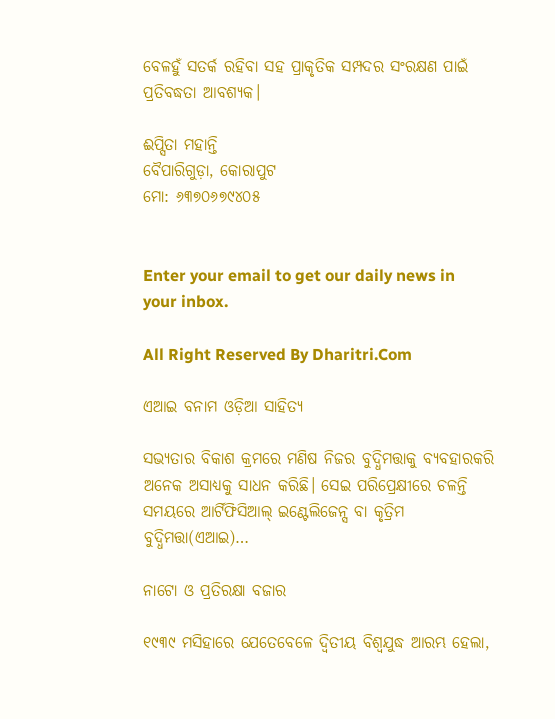ବେଳହୁଁ ସତର୍କ ରହିବା ସହ ପ୍ରାକୃତିକ ସମ୍ପଦର ସଂରକ୍ଷଣ ପାଇଁ ପ୍ରତିବଦ୍ଧତା ଆବଶ୍ୟକ।

ଈପ୍ସିତା ମହାନ୍ତି
ବୈପାରିଗୁଡ଼ା, କୋରାପୁଟ
ମୋ: ୬୩୭୦୬୭୯୪୦୫


Enter your email to get our daily news in your inbox.

All Right Reserved By Dharitri.Com

ଏଆଇ ବନାମ ଓଡ଼ିଆ ସାହିତ୍ୟ

ସଭ୍ୟତାର ବିକାଶ କ୍ରମରେ ମଣିଷ ନିଜର ବୁଦ୍ଧିମତ୍ତାକୁ ବ୍ୟବହାରକରି ଅନେକ ଅସାଧ୍ୟକୁ ସାଧନ କରିଛି। ସେଇ ପରିପ୍ରେକ୍ଷୀରେ ଚଳନ୍ତି ସମୟରେ ଆର୍ଟିଫିସିଆଲ୍‌ ଇଣ୍ଟେଲିଜେନ୍ସ ବା କୃତ୍ରିମ ବୁଦ୍ଧିମତ୍ତା(ଏଆଇ)…

ନାଟୋ ଓ ପ୍ରତିରକ୍ଷା ବଜାର

୧୯୩୯ ମସିହାରେ ଯେତେବେଳେ ଦ୍ୱିତୀୟ ବିଶ୍ୱଯୁଦ୍ଧ ଆରମ୍ଭ ହେଲା,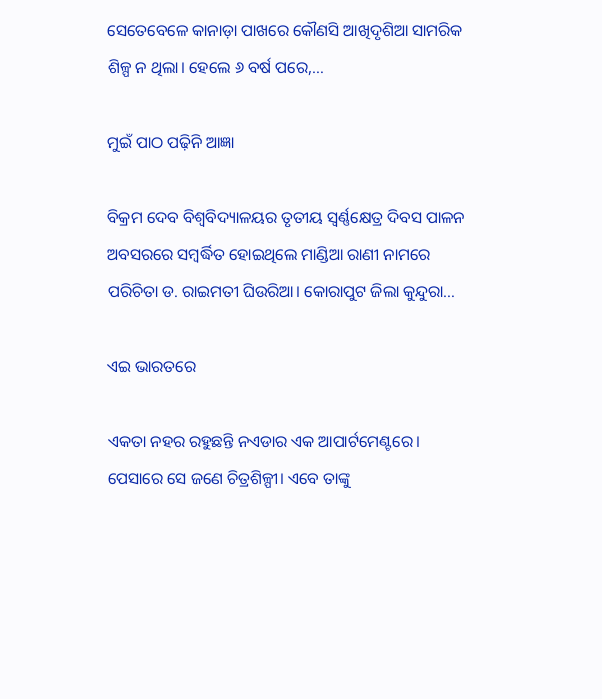ସେତେବେଳେ କାନାଡ଼ା ପାଖରେ କୌଣସି ଆଖିଦୃଶିଆ ସାମରିକ ଶିଳ୍ପ ନ ଥିଲା। ହେଲେ ୬ ବର୍ଷ ପରେ,…

ମୁଇଁ ପାଠ ପଢ଼ିନି ଆଜ୍ଞା

ବିକ୍ରମ ଦେବ ବିଶ୍ବବିଦ୍ୟାଳୟର ତୃତୀୟ ସ୍ବର୍ଣ୍ଣକ୍ଷେତ୍ର ଦିବସ ପାଳନ ଅବସରରେ ସମ୍ବର୍ଦ୍ଧିତ ହୋଇଥିଲେ ମାଣ୍ଡିଆ ରାଣୀ ନାମରେ ପରିଚିତା ଡ. ରାଇମତୀ ଘିଉରିଆ। କୋରାପୁଟ ଜିଲା କୁନ୍ଦୁରା…

ଏଇ ଭାରତରେ

ଏକତା ନହର ରହୁଛନ୍ତି ନଏଡାର ଏକ ଆପାର୍ଟମେଣ୍ଟରେ। ପେସାରେ ସେ ଜଣେ ଚିତ୍ରଶିଳ୍ପୀ। ଏବେ ତାଙ୍କୁ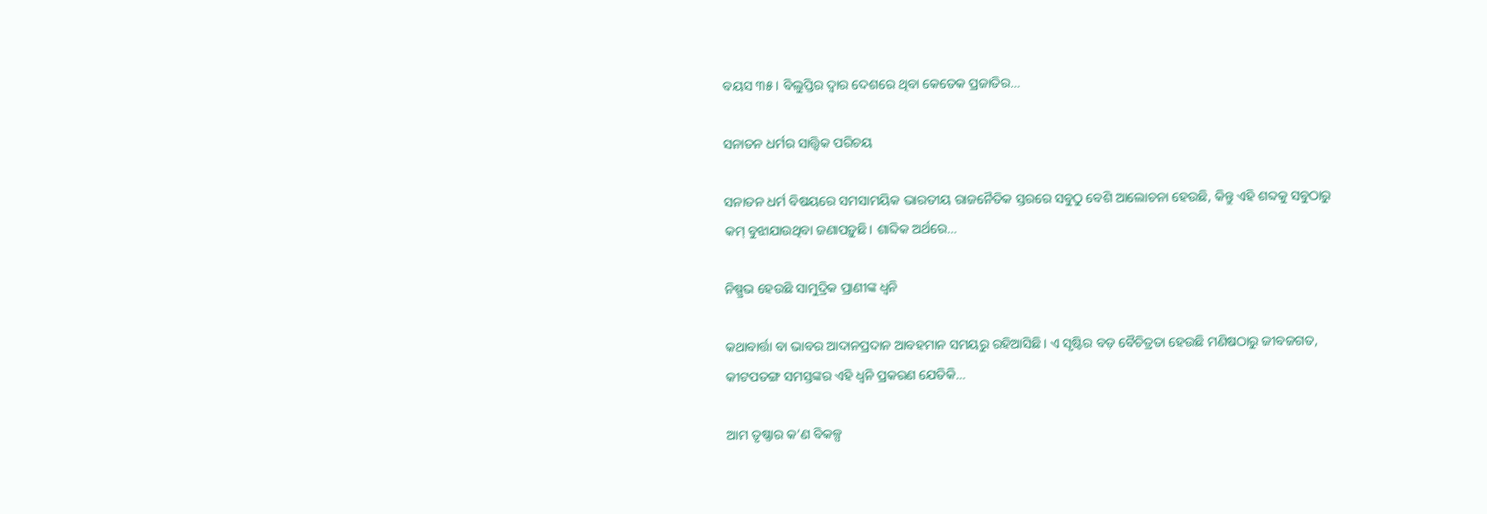ବୟସ ୩୫। ବିଲୁପ୍ତିର ଦ୍ୱାର ଦେଶରେ ଥିବା କେତେକ ପ୍ରଜାତିର…

ସନାତନ ଧର୍ମର ସାତ୍ତ୍ୱିକ ପରିଚୟ

ସନାତନ ଧର୍ମ ବିଷୟରେ ସମସାମୟିକ ଭାରତୀୟ ରାଜନୈତିକ ସ୍ତରରେ ସବୁଠୁ ବେଶି ଆଲୋଚନା ହେଉଛି, କିନ୍ତୁ ଏହି ଶବ୍ଦକୁ ସବୁଠାରୁ କମ୍‌ ବୁଝାଯାଉଥିବା ଜଣାପଡ଼ୁଛି। ଶାବ୍ଦିକ ଅର୍ଥରେ…

ନିଷ୍ପ୍ରଭ ହେଉଛି ସାମୁଦ୍ରିକ ପ୍ରାଣୀଙ୍କ ଧ୍ୱନି

କଥାବାର୍ତ୍ତା ବା ଭାବର ଆଦାନପ୍ରଦାନ ଆବହମାନ ସମୟରୁ ରହିଆସିଛି। ଏ ସୃଷ୍ଟିର ବଡ଼ ବୈଚିତ୍ରତା ହେଉଛି ମଣିଷଠାରୁ ଜୀବଜଗତ, କୀଟପତଙ୍ଗ ସମସ୍ତଙ୍କର ଏହି ଧ୍ୱନି ପ୍ରକରଣ ଯେତିକି…

ଆମ ତୃଷ୍ଣାର କ’ଣ ବିକଳ୍ପ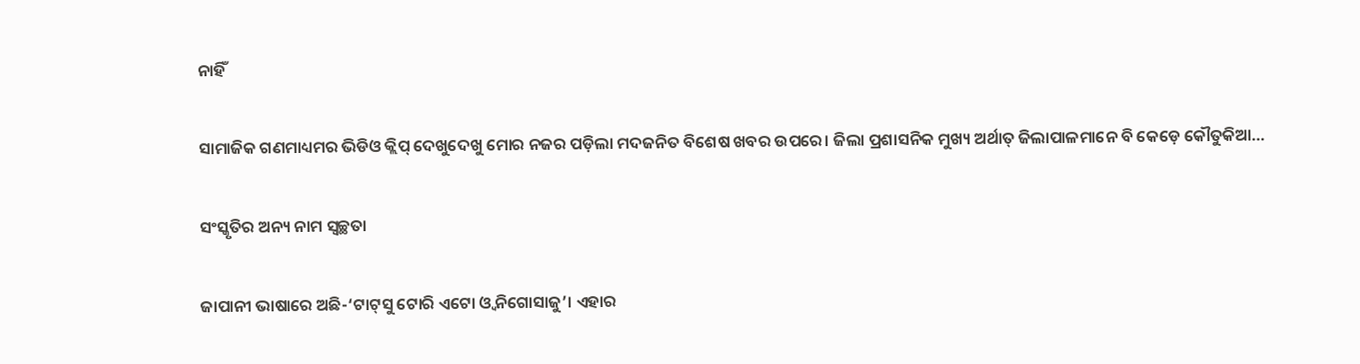ନାହିଁ

ସାମାଜିକ ଗଣମାଧ୍ୟମର ଭିଡିଓ କ୍ଲିପ୍‌ ଦେଖୁଦେଖୁ ମୋର ନଜର ପଡ଼ିଲା ମଦଜନିତ ବିଶେଷ ଖବର ଉପରେ। ଜିଲା ପ୍ରଶାସନିକ ମୁଖ୍ୟ ଅର୍ଥାତ୍‌ ଜିଲାପାଳମାନେ ବି କେଡ଼େ କୌତୁକିଆ…

ସଂସ୍କୃତିର ଅନ୍ୟ ନାମ ସ୍ବଚ୍ଛତା

ଜାପାନୀ ଭାଷାରେ ଅଛି-‘ଟାଟ୍‌ସୁ ଟୋରି ଏଟୋ ଓ୍ବ ନିଗୋସାଜୁ’। ଏହାର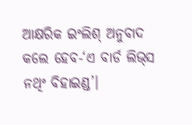ଆକ୍ଷରିକ ଇଂଲିଶ୍‌ ଅନୁବାଦ କଲେ ହେବ-‘ଏ ବାର୍ଡ ଲିଭ୍‌ସ ନଥିଂ ବିହାଇଣ୍ଡ’।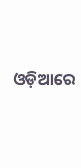ଓଡ଼ିଆରେ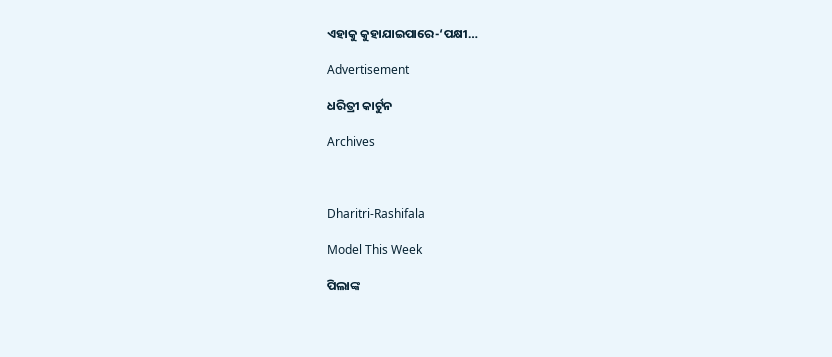ଏହାକୁ କୁହାଯାଇପାରେ-‘ପକ୍ଷୀ…

Advertisement

ଧରିତ୍ରୀ କାର୍ଟୁନ

Archives



Dharitri-Rashifala

Model This Week

ପିଲାଙ୍କ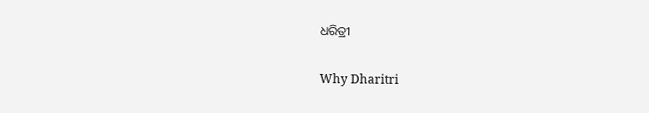ଧରିତ୍ରୀ

Why Dharitri